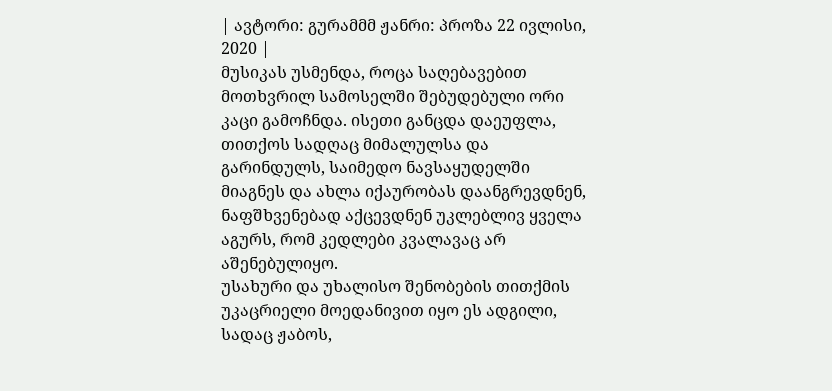| ავტორი: გურამმმ ჟანრი: პროზა 22 ივლისი, 2020 |
მუსიკას უსმენდა, როცა საღებავებით მოთხვრილ სამოსელში შებუდებული ორი კაცი გამოჩნდა. ისეთი განცდა დაეუფლა, თითქოს სადღაც მიმალულსა და გარინდულს, საიმედო ნავსაყუდელში მიაგნეს და ახლა იქაურობას დაანგრევდნენ, ნაფშხვენებად აქცევდნენ უკლებლივ ყველა აგურს, რომ კედლები კვალავაც არ აშენებულიყო.
უსახური და უხალისო შენობების თითქმის უკაცრიელი მოედანივით იყო ეს ადგილი, სადაც ჟაბოს,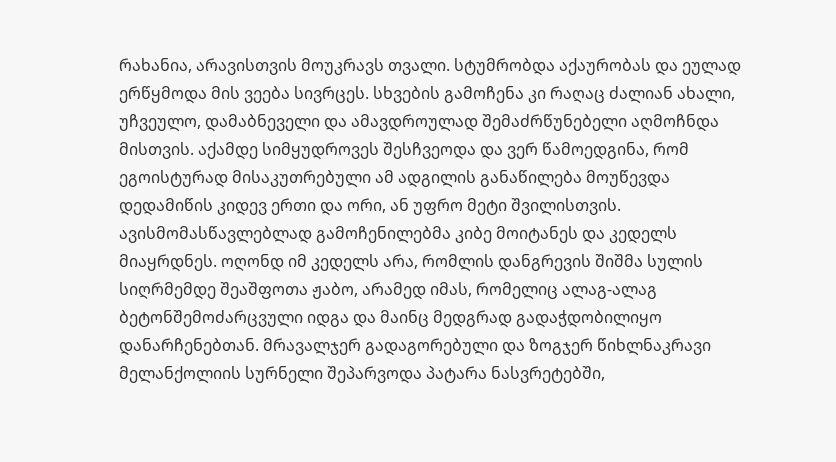რახანია, არავისთვის მოუკრავს თვალი. სტუმრობდა აქაურობას და ეულად ერწყმოდა მის ვეება სივრცეს. სხვების გამოჩენა კი რაღაც ძალიან ახალი, უჩვეულო, დამაბნეველი და ამავდროულად შემაძრწუნებელი აღმოჩნდა მისთვის. აქამდე სიმყუდროვეს შესჩვეოდა და ვერ წამოედგინა, რომ ეგოისტურად მისაკუთრებული ამ ადგილის განაწილება მოუწევდა დედამიწის კიდევ ერთი და ორი, ან უფრო მეტი შვილისთვის.
ავისმომასწავლებლად გამოჩენილებმა კიბე მოიტანეს და კედელს მიაყრდნეს. ოღონდ იმ კედელს არა, რომლის დანგრევის შიშმა სულის სიღრმემდე შეაშფოთა ჟაბო, არამედ იმას, რომელიც ალაგ-ალაგ ბეტონშემოძარცვული იდგა და მაინც მედგრად გადაჭდობილიყო დანარჩენებთან. მრავალჯერ გადაგორებული და ზოგჯერ წიხლნაკრავი მელანქოლიის სურნელი შეპარვოდა პატარა ნასვრეტებში,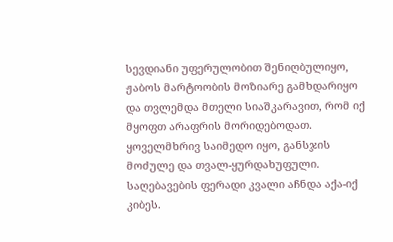სევდიანი უფერულობით შენიღბულიყო, ჟაბოს მარტოობის მოზიარე გამხდარიყო და თვლემდა მთელი სიაშკარავით, რომ იქ მყოფთ არაფრის მორიდებოდათ. ყოველმხრივ საიმედო იყო, განსჯის მოძულე და თვალ-ყურდახუფული.
საღებავების ფერადი კვალი აჩნდა აქა-იქ კიბეს.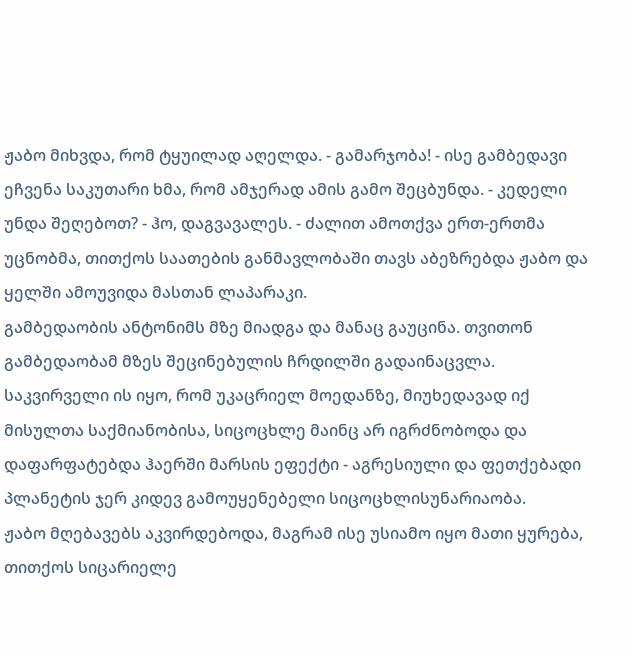ჟაბო მიხვდა, რომ ტყუილად აღელდა. - გამარჯობა! - ისე გამბედავი ეჩვენა საკუთარი ხმა, რომ ამჯერად ამის გამო შეცბუნდა. - კედელი უნდა შეღებოთ? - ჰო, დაგვავალეს. - ძალით ამოთქვა ერთ-ერთმა უცნობმა, თითქოს საათების განმავლობაში თავს აბეზრებდა ჟაბო და ყელში ამოუვიდა მასთან ლაპარაკი.
გამბედაობის ანტონიმს მზე მიადგა და მანაც გაუცინა. თვითონ გამბედაობამ მზეს შეცინებულის ჩრდილში გადაინაცვლა. საკვირველი ის იყო, რომ უკაცრიელ მოედანზე, მიუხედავად იქ მისულთა საქმიანობისა, სიცოცხლე მაინც არ იგრძნობოდა და დაფარფატებდა ჰაერში მარსის ეფექტი - აგრესიული და ფეთქებადი პლანეტის ჯერ კიდევ გამოუყენებელი სიცოცხლისუნარიაობა.
ჟაბო მღებავებს აკვირდებოდა, მაგრამ ისე უსიამო იყო მათი ყურება, თითქოს სიცარიელე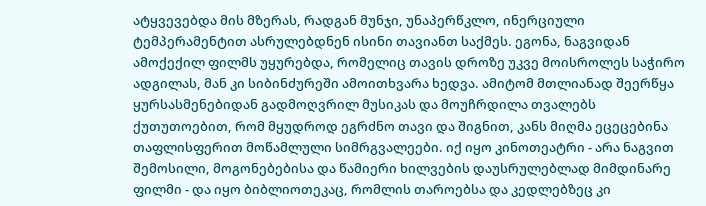ატყვევებდა მის მზერას, რადგან მუნჯი, უნაპერწკლო, ინერციული ტემპერამენტით ასრულებდნენ ისინი თავიანთ საქმეს. ეგონა, ნაგვიდან ამოქექილ ფილმს უყურებდა, რომელიც თავის დროზე უკვე მოისროლეს საჭირო ადგილას, მან კი სიბინძურეში ამოითხვარა ხედვა. ამიტომ მთლიანად შეერწყა ყურსასმენებიდან გადმოღვრილ მუსიკას და მოუჩრდილა თვალებს ქუთუთოებით, რომ მყუდროდ ეგრძნო თავი და შიგნით, კანს მიღმა ეცეცებინა თაფლისფერით მოწამლული სიმრგვალეები. იქ იყო კინოთეატრი - არა ნაგვით შემოსილი, მოგონებებისა და წამიერი ხილვების დაუსრულებლად მიმდინარე ფილმი - და იყო ბიბლიოთეკაც, რომლის თაროებსა და კედლებზეც კი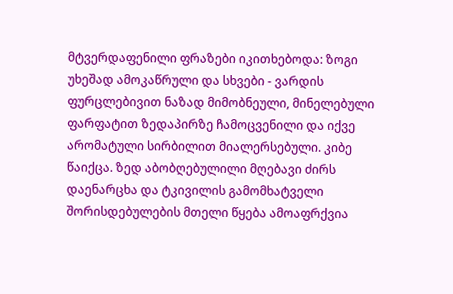მტვერდაფენილი ფრაზები იკითხებოდა: ზოგი უხეშად ამოკაწრული და სხვები - ვარდის ფურცლებივით ნაზად მიმობნეული, მინელებული ფარფატით ზედაპირზე ჩამოცვენილი და იქვე არომატული სირბილით მიალერსებული. კიბე წაიქცა. ზედ აბობღებულილი მღებავი ძირს დაენარცხა და ტკივილის გამომხატველი შორისდებულების მთელი წყება ამოაფრქვია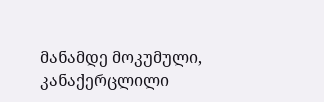მანამდე მოკუმული, კანაქერცლილი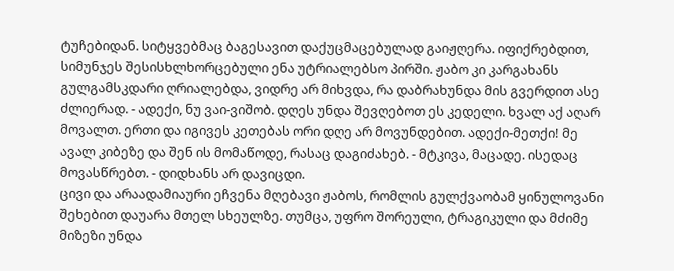ტუჩებიდან. სიტყვებმაც ბაგესავით დაქუცმაცებულად გაიჟღერა. იფიქრებდით, სიმუნჯეს შესისხლხორცებული ენა უტრიალებსო პირში. ჟაბო კი კარგახანს გულგამსკდარი ღრიალებდა, ვიდრე არ მიხვდა, რა დაბრახუნდა მის გვერდით ასე ძლიერად. - ადექი, ნუ ვაი-ვიშობ. დღეს უნდა შევღებოთ ეს კედელი. ხვალ აქ აღარ მოვალთ. ერთი და იგივეს კეთებას ორი დღე არ მოვუნდებით. ადექი-მეთქი! მე ავალ კიბეზე და შენ ის მომაწოდე, რასაც დაგიძახებ. - მტკივა, მაცადე. ისედაც მოვასწრებთ. - დიდხანს არ დავიცდი.
ცივი და არაადამიაური ეჩვენა მღებავი ჟაბოს, რომლის გულქვაობამ ყინულოვანი შეხებით დაუარა მთელ სხეულზე. თუმცა, უფრო შორეული, ტრაგიკული და მძიმე მიზეზი უნდა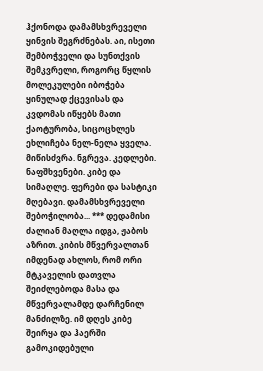ჰქონოდა დამამსხვრეველი ყინვის შეგრძნებას. აი, ისეთი შემბოჭველი და სუნთქვის შემკვრელი, როგორც წყლის მოლეკულები იბოჭება ყინულად ქცევისას და კვდომას იწყებს მათი ქაოტურობა, სიცოცხლეს ეხლიჩება ნელ-ნელა ყველა.
მიწისძვრა. ნგრევა. კედლები. ნაფშხვენები. კიბე და სიმაღლე. ფერები და სასტიკი მღებავი. დამამსხვრეველი შებოჭილობა... *** დედამისი ძალიან მაღლა იდგა, ჟაბოს აზრით. კიბის მწვერვალთან იმდენად ახლოს, რომ ორი მტკაველის დათვლა შეიძლებოდა მასა და მწვერვალამდე დარჩენილ მანძილზე. იმ დღეს კიბე შეირყა და ჰაერში გამოკიდებული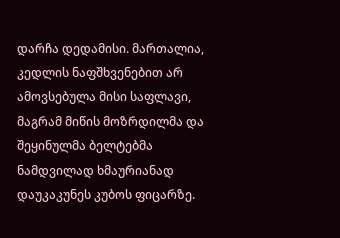დარჩა დედამისი. მართალია, კედლის ნაფშხვენებით არ ამოვსებულა მისი საფლავი, მაგრამ მიწის მოზრდილმა და შეყინულმა ბელტებმა ნამდვილად ხმაურიანად დაუკაკუნეს კუბოს ფიცარზე.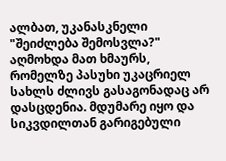ალბათ, უკანასკნელი "შეიძლება შემოსვლა?" აღმოხდა მათ ხმაურს, რომელზე პასუხი უკაცრიელ სახლს ძლივს გასაგონადაც არ დასცდენია. მდუმარე იყო და სიკვდილთან გარიგებული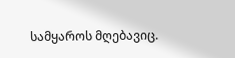სამყაროს მღებავიც.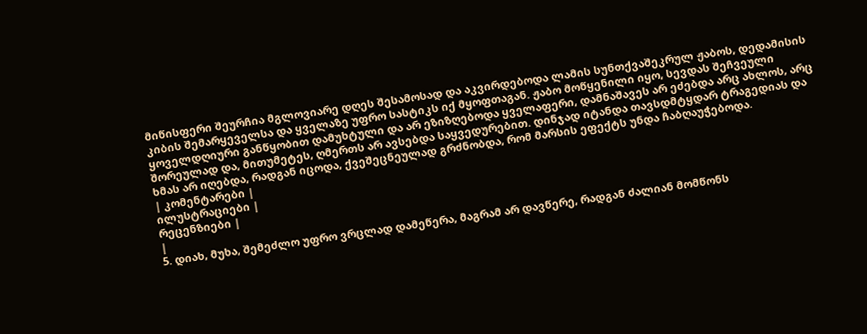მიწისფერი შეურჩია მგლოვიარე დღეს შესამოსად და აკვირდებოდა ლამის სუნთქვაშეკრულ ჟაბოს, დედამისის კიბის შემარყეველსა და ყველაზე უფრო სასტიკს იქ მყოფთაგან. ჟაბო მოწყენილი იყო, სევდას შეჩვეული ყოველდღიური განწყობით დამუხტული და არ ეზიზღებოდა ყველაფერი, დამნაშავეს არ ეძებდა არც ახლოს, არც შორეულად და, მითუმეტეს, ღმერთს არ ავსებდა საყვედურებით. დინჯად იტანდა თავსდმტყდარ ტრაგედიას და ხმას არ იღებდა, რადგან იცოდა, ქვეშეცნეულად გრძნობდა, რომ მარსის ეფექტს უნდა ჩაბღაუჭებოდა.
| კომენტარები |
ილუსტრაციები |
რეცენზიები |
|
5. დიახ, მუხა, შემეძლო უფრო ვრცლად დამეწერა, მაგრამ არ დავწერე, რადგან ძალიან მომწონს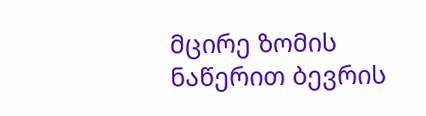მცირე ზომის ნაწერით ბევრის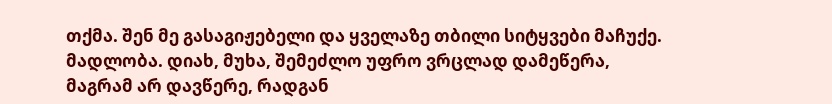თქმა. შენ მე გასაგიჟებელი და ყველაზე თბილი სიტყვები მაჩუქე. მადლობა. დიახ, მუხა, შემეძლო უფრო ვრცლად დამეწერა, მაგრამ არ დავწერე, რადგან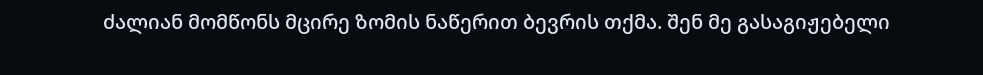ძალიან მომწონს მცირე ზომის ნაწერით ბევრის თქმა. შენ მე გასაგიჟებელი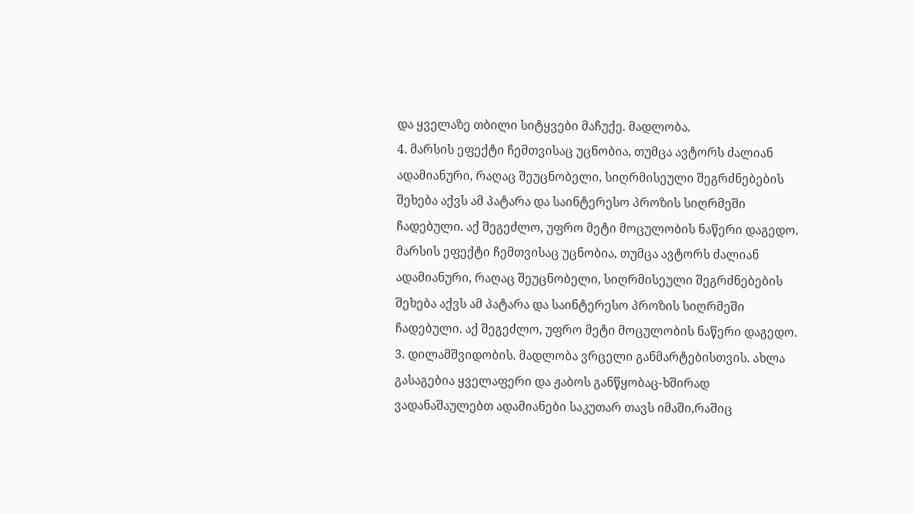და ყველაზე თბილი სიტყვები მაჩუქე. მადლობა.
4. მარსის ეფექტი ჩემთვისაც უცნობია, თუმცა ავტორს ძალიან ადამიანური, რაღაც შეუცნობელი, სიღრმისეული შეგრძნებების შეხება აქვს ამ პატარა და საინტერესო პროზის სიღრმეში ჩადებული. აქ შეგეძლო, უფრო მეტი მოცულობის ნაწერი დაგედო. მარსის ეფექტი ჩემთვისაც უცნობია, თუმცა ავტორს ძალიან ადამიანური, რაღაც შეუცნობელი, სიღრმისეული შეგრძნებების შეხება აქვს ამ პატარა და საინტერესო პროზის სიღრმეში ჩადებული. აქ შეგეძლო, უფრო მეტი მოცულობის ნაწერი დაგედო.
3. დილამშვიდობის. მადლობა ვრცელი განმარტებისთვის. ახლა გასაგებია ყველაფერი და ჟაბოს განწყობაც-ხშირად ვადანაშაულებთ ადამიანები საკუთარ თავს იმაში,რაშიც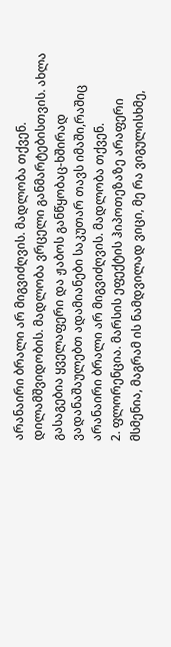არანაირი ბრალი არ მიგვიძღვის. მადლობა თქვენ. დილამშვიდობის. მადლობა ვრცელი განმარტებისთვის. ახლა გასაგებია ყველაფერი და ჟაბოს განწყობაც-ხშირად ვადანაშაულებთ ადამიანები საკუთარ თავს იმაში,რაშიც არანაირი ბრალი არ მიგვიძღვის. მადლობა თქვენ.
2. ფლორენცია. მარსის ეფექტის ჰიპოთეზაზე არაფერი მსმენია, მაგრამ ის ნამდვილად ვიცი, მე რა ვიგულისხმე,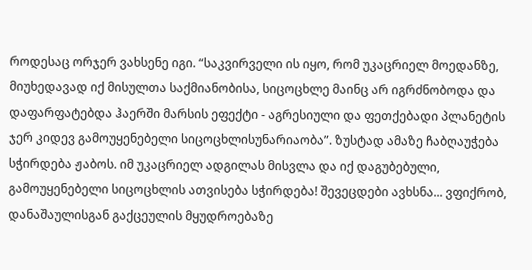როდესაც ორჯერ ვახსენე იგი. “საკვირველი ის იყო, რომ უკაცრიელ მოედანზე, მიუხედავად იქ მისულთა საქმიანობისა, სიცოცხლე მაინც არ იგრძნობოდა და დაფარფატებდა ჰაერში მარსის ეფექტი - აგრესიული და ფეთქებადი პლანეტის ჯერ კიდევ გამოუყენებელი სიცოცხლისუნარიაობა”. ზუსტად ამაზე ჩაბღაუჭება სჭირდება ჟაბოს. იმ უკაცრიელ ადგილას მისვლა და იქ დაგუბებული, გამოუყენებელი სიცოცხლის ათვისება სჭირდება! შევეცდები ავხსნა... ვფიქრობ, დანაშაულისგან გაქცეულის მყუდროებაზე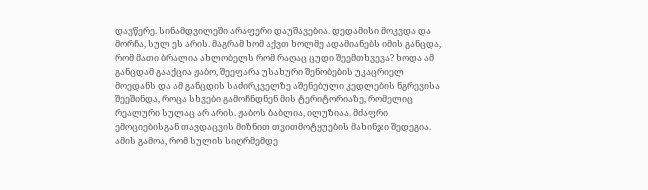დავწერე. სინამდვილეში არაფერი დაუშავებია. დედამისი მოკვდა და მორჩა, სულ ეს არის. მაგრამ ხომ აქვთ ხოლმე ადამიანებს იმის განცდა, რომ მათი ბრალია ახლობელს რომ რაღაც ცუდი შეემთხვევა? ხოდა ამ განცდამ გააქცია ჟაბო, შეეფარა უსახური შენობების უკაცრიელ მოედანს და ამ განცდის საძირკველზე აშენებული კედლების ნგრევისა შეეშინდა, როცა სხვები გამოჩნდნენ მის ტერიტორიაზე, რომელიც რეალური სულაც არ არის. ჟაბოს ბაბლია, ილუზიაა. მძაფრი ემოციებისგან თავდაცვის მიზნით თვითმოტყუების მახინჯი შედეგია. ამის გამოა, რომ სულის სიღრმემდე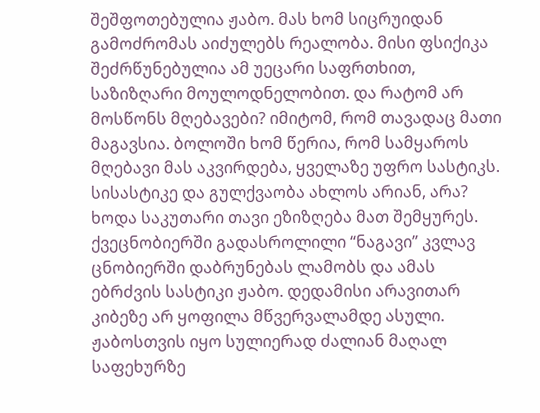შეშფოთებულია ჟაბო. მას ხომ სიცრუიდან გამოძრომას აიძულებს რეალობა. მისი ფსიქიკა შეძრწუნებულია ამ უეცარი საფრთხით, საზიზღარი მოულოდნელობით. და რატომ არ მოსწონს მღებავები? იმიტომ, რომ თავადაც მათი მაგავსია. ბოლოში ხომ წერია, რომ სამყაროს მღებავი მას აკვირდება, ყველაზე უფრო სასტიკს. სისასტიკე და გულქვაობა ახლოს არიან, არა? ხოდა საკუთარი თავი ეზიზღება მათ შემყურეს. ქვეცნობიერში გადასროლილი “ნაგავი” კვლავ ცნობიერში დაბრუნებას ლამობს და ამას ებრძვის სასტიკი ჟაბო. დედამისი არავითარ კიბეზე არ ყოფილა მწვერვალამდე ასული. ჟაბოსთვის იყო სულიერად ძალიან მაღალ საფეხურზე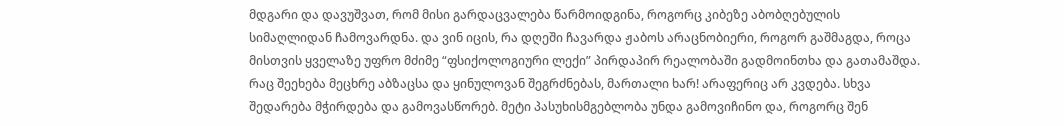მდგარი და დავუშვათ, რომ მისი გარდაცვალება წარმოიდგინა, როგორც კიბეზე აბობღებულის სიმაღლიდან ჩამოვარდნა. და ვინ იცის, რა დღეში ჩავარდა ჟაბოს არაცნობიერი, როგორ გაშმაგდა, როცა მისთვის ყველაზე უფრო მძიმე “ფსიქოლოგიური ლექი” პირდაპირ რეალობაში გადმოინთხა და გათამაშდა. რაც შეეხება მეცხრე აბზაცსა და ყინულოვან შეგრძნებას, მართალი ხარ! არაფერიც არ კვდება. სხვა შედარება მჭირდება და გამოვასწორებ. მეტი პასუხისმგებლობა უნდა გამოვიჩინო და, როგორც შენ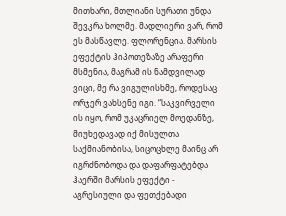მითხარი, მთლიანი სურათი უნდა შევკრა ხოლმე. მადლიერი ვარ, რომ ეს მასწავლე. ფლორენცია. მარსის ეფექტის ჰიპოთეზაზე არაფერი მსმენია, მაგრამ ის ნამდვილად ვიცი, მე რა ვიგულისხმე, როდესაც ორჯერ ვახსენე იგი. “საკვირველი ის იყო, რომ უკაცრიელ მოედანზე, მიუხედავად იქ მისულთა საქმიანობისა, სიცოცხლე მაინც არ იგრძნობოდა და დაფარფატებდა ჰაერში მარსის ეფექტი - აგრესიული და ფეთქებადი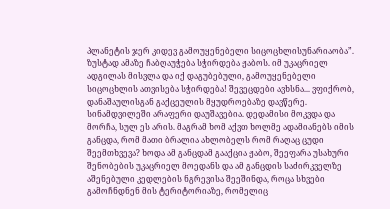პლანეტის ჯერ კიდევ გამოუყენებელი სიცოცხლისუნარიაობა”. ზუსტად ამაზე ჩაბღაუჭება სჭირდება ჟაბოს. იმ უკაცრიელ ადგილას მისვლა და იქ დაგუბებული, გამოუყენებელი სიცოცხლის ათვისება სჭირდება! შევეცდები ავხსნა... ვფიქრობ, დანაშაულისგან გაქცეულის მყუდროებაზე დავწერე. სინამდვილეში არაფერი დაუშავებია. დედამისი მოკვდა და მორჩა, სულ ეს არის. მაგრამ ხომ აქვთ ხოლმე ადამიანებს იმის განცდა, რომ მათი ბრალია ახლობელს რომ რაღაც ცუდი შეემთხვევა? ხოდა ამ განცდამ გააქცია ჟაბო, შეეფარა უსახური შენობების უკაცრიელ მოედანს და ამ განცდის საძირკველზე აშენებული კედლების ნგრევისა შეეშინდა, როცა სხვები გამოჩნდნენ მის ტერიტორიაზე, რომელიც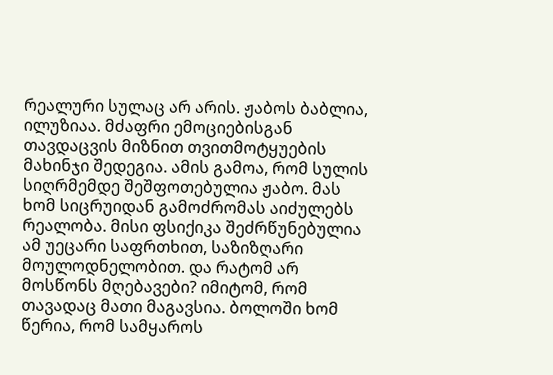რეალური სულაც არ არის. ჟაბოს ბაბლია, ილუზიაა. მძაფრი ემოციებისგან თავდაცვის მიზნით თვითმოტყუების მახინჯი შედეგია. ამის გამოა, რომ სულის სიღრმემდე შეშფოთებულია ჟაბო. მას ხომ სიცრუიდან გამოძრომას აიძულებს რეალობა. მისი ფსიქიკა შეძრწუნებულია ამ უეცარი საფრთხით, საზიზღარი მოულოდნელობით. და რატომ არ მოსწონს მღებავები? იმიტომ, რომ თავადაც მათი მაგავსია. ბოლოში ხომ წერია, რომ სამყაროს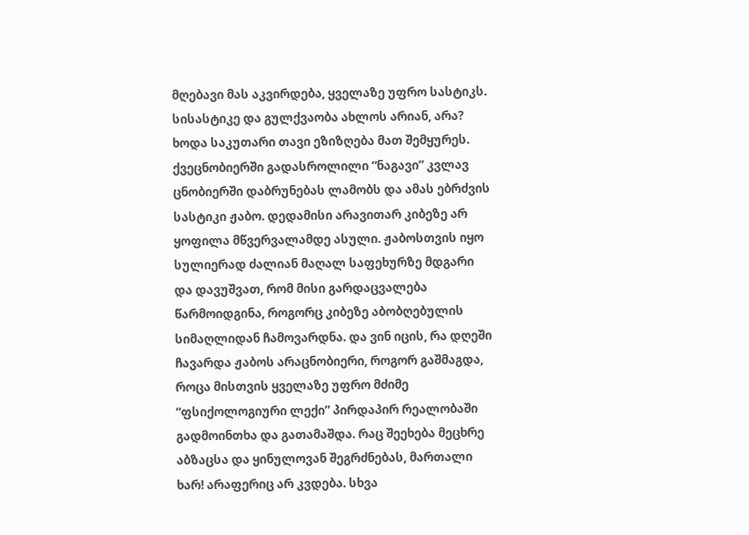მღებავი მას აკვირდება, ყველაზე უფრო სასტიკს. სისასტიკე და გულქვაობა ახლოს არიან, არა? ხოდა საკუთარი თავი ეზიზღება მათ შემყურეს. ქვეცნობიერში გადასროლილი “ნაგავი” კვლავ ცნობიერში დაბრუნებას ლამობს და ამას ებრძვის სასტიკი ჟაბო. დედამისი არავითარ კიბეზე არ ყოფილა მწვერვალამდე ასული. ჟაბოსთვის იყო სულიერად ძალიან მაღალ საფეხურზე მდგარი და დავუშვათ, რომ მისი გარდაცვალება წარმოიდგინა, როგორც კიბეზე აბობღებულის სიმაღლიდან ჩამოვარდნა. და ვინ იცის, რა დღეში ჩავარდა ჟაბოს არაცნობიერი, როგორ გაშმაგდა, როცა მისთვის ყველაზე უფრო მძიმე “ფსიქოლოგიური ლექი” პირდაპირ რეალობაში გადმოინთხა და გათამაშდა. რაც შეეხება მეცხრე აბზაცსა და ყინულოვან შეგრძნებას, მართალი ხარ! არაფერიც არ კვდება. სხვა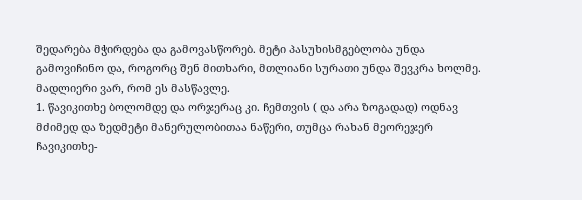შედარება მჭირდება და გამოვასწორებ. მეტი პასუხისმგებლობა უნდა გამოვიჩინო და, როგორც შენ მითხარი, მთლიანი სურათი უნდა შევკრა ხოლმე. მადლიერი ვარ, რომ ეს მასწავლე.
1. წავიკითხე ბოლომდე და ორჯერაც კი. ჩემთვის ( და არა ზოგადად) ოდნავ მძიმედ და ზედმეტი მანერულობითაა ნაწერი, თუმცა რახან მეორეჯერ ჩავიკითხე-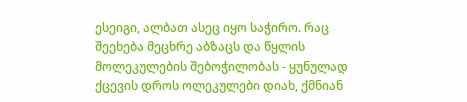ესეიგი, ალბათ ასეც იყო საჭირო. რაც შეეხება მეცხრე აბზაცს და წყლის მოლეკულების შებოჭილობას - ყუნულად ქცევის დროს ოლეკულები დიახ, ქმნიან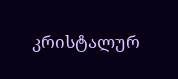კრისტალურ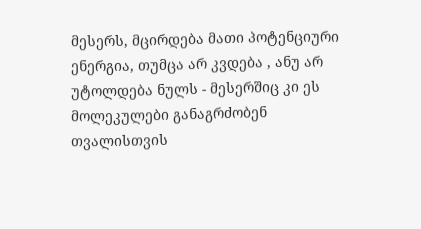მესერს, მცირდება მათი პოტენციური ენერგია, თუმცა არ კვდება , ანუ არ უტოლდება ნულს - მესერშიც კი ეს მოლეკულები განაგრძობენ თვალისთვის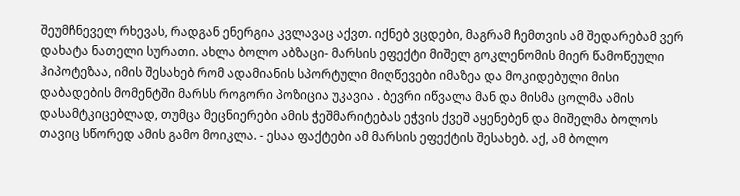შეუმჩნეველ რხევას, რადგან ენერგია კვლავაც აქვთ. იქნებ ვცდები, მაგრამ ჩემთვის ამ შედარებამ ვერ დახატა ნათელი სურათი. ახლა ბოლო აბზაცი- მარსის ეფექტი მიშელ გოკლენომის მიერ წამოწეული ჰიპოტეზაა, იმის შესახებ რომ ადამიანის სპორტული მიღწევები იმაზეა და მოკიდებული მისი დაბადების მომენტში მარსს როგორი პოზიცია უკავია . ბევრი იწვალა მან და მისმა ცოლმა ამის დასამტკიცებლად, თუმცა მეცნიერები ამის ჭეშმარიტებას ეჭვის ქვეშ აყენებენ და მიშელმა ბოლოს თავიც სწორედ ამის გამო მოიკლა. - ესაა ფაქტები ამ მარსის ეფექტის შესახებ. აქ, ამ ბოლო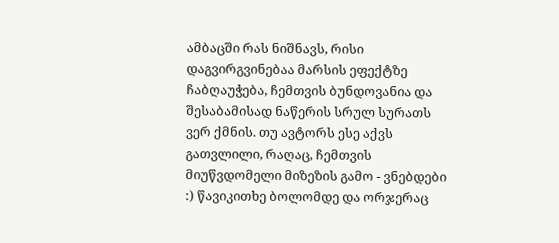ამბაცში რას ნიშნავს, რისი დაგვირგვინებაა მარსის ეფექტზე ჩაბღაუჭება, ჩემთვის ბუნდოვანია და შესაბამისად ნაწერის სრულ სურათს ვერ ქმნის. თუ ავტორს ესე აქვს გათვლილი, რაღაც, ჩემთვის მიუწვდომელი მიზეზის გამო - ვნებდები :) წავიკითხე ბოლომდე და ორჯერაც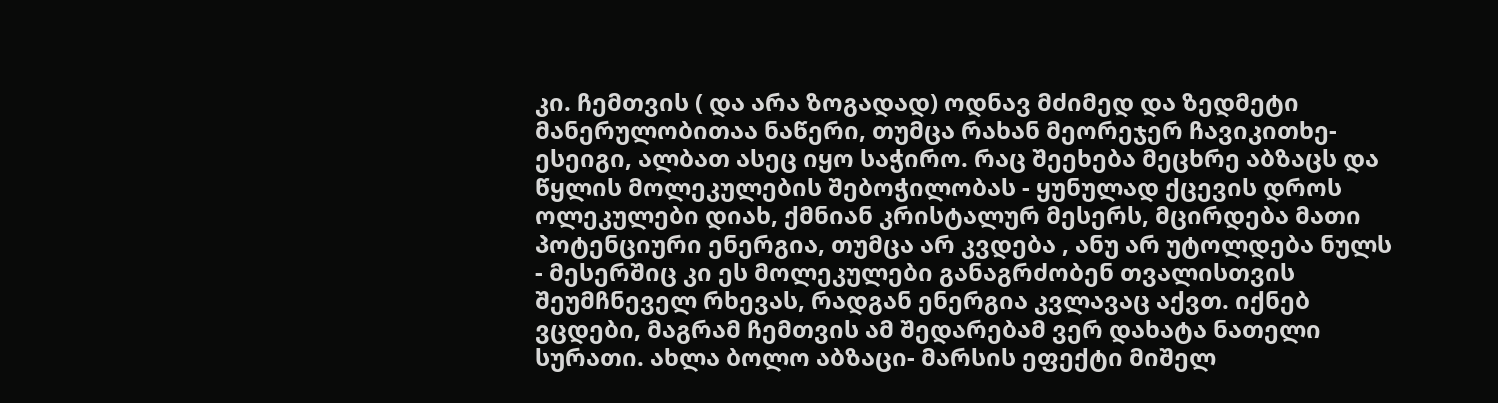კი. ჩემთვის ( და არა ზოგადად) ოდნავ მძიმედ და ზედმეტი მანერულობითაა ნაწერი, თუმცა რახან მეორეჯერ ჩავიკითხე- ესეიგი, ალბათ ასეც იყო საჭირო. რაც შეეხება მეცხრე აბზაცს და წყლის მოლეკულების შებოჭილობას - ყუნულად ქცევის დროს ოლეკულები დიახ, ქმნიან კრისტალურ მესერს, მცირდება მათი პოტენციური ენერგია, თუმცა არ კვდება , ანუ არ უტოლდება ნულს - მესერშიც კი ეს მოლეკულები განაგრძობენ თვალისთვის შეუმჩნეველ რხევას, რადგან ენერგია კვლავაც აქვთ. იქნებ ვცდები, მაგრამ ჩემთვის ამ შედარებამ ვერ დახატა ნათელი სურათი. ახლა ბოლო აბზაცი- მარსის ეფექტი მიშელ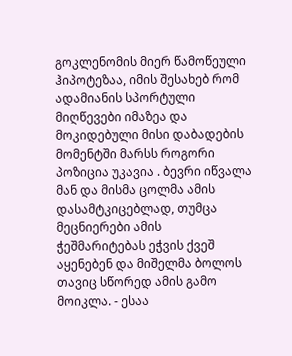გოკლენომის მიერ წამოწეული ჰიპოტეზაა, იმის შესახებ რომ ადამიანის სპორტული მიღწევები იმაზეა და მოკიდებული მისი დაბადების მომენტში მარსს როგორი პოზიცია უკავია . ბევრი იწვალა მან და მისმა ცოლმა ამის დასამტკიცებლად, თუმცა მეცნიერები ამის ჭეშმარიტებას ეჭვის ქვეშ აყენებენ და მიშელმა ბოლოს თავიც სწორედ ამის გამო მოიკლა. - ესაა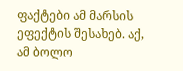ფაქტები ამ მარსის ეფექტის შესახებ. აქ, ამ ბოლო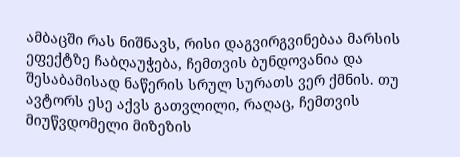ამბაცში რას ნიშნავს, რისი დაგვირგვინებაა მარსის ეფექტზე ჩაბღაუჭება, ჩემთვის ბუნდოვანია და შესაბამისად ნაწერის სრულ სურათს ვერ ქმნის. თუ ავტორს ესე აქვს გათვლილი, რაღაც, ჩემთვის მიუწვდომელი მიზეზის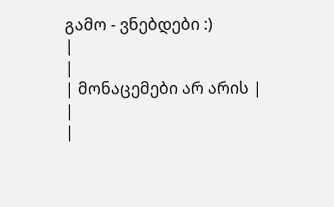გამო - ვნებდები :)
|
|
| მონაცემები არ არის |
|
|